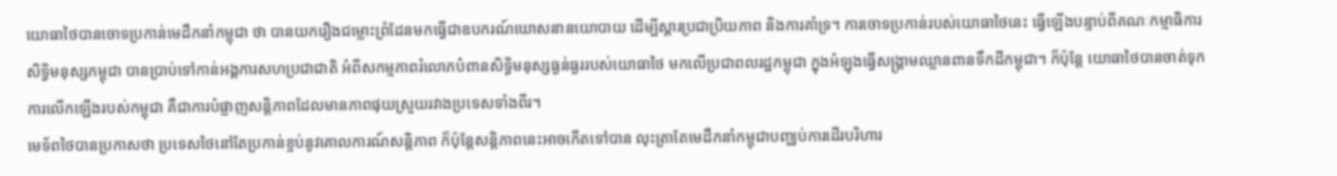យោធាថៃបានចោទប្រកាន់មេដឹកនាំកម្ពុជា ថា បានយករឿងជម្លោះព្រំដែនមកធ្វើជាឧបករណ៍ឃោសនានយោបាយ ដើម្បីស្ដារប្រជាប្រិយភាព និងការគាំទ្រ។ ការចោទប្រកាន់របស់យោធាថៃនេះ ធ្វើឡើងបន្ទាប់ពីគណៈកម្មាធិការសិទ្ធិមនុស្សកម្ពុជា បានប្រាប់ទៅកាន់អង្គការសហប្រជាជាតិ អំពីសកម្មភាពរំលោភបំពានសិទ្ធិមនុស្សធ្ងន់ធ្ងររបស់យោធាថៃ មកលើប្រជាពលរដ្ឋកម្ពុជា ក្នុងអំឡុងធ្វើសង្គ្រាមឈ្លានពានទឹកដីកម្ពុជា។ ក៏ប៉ុន្តែ យោធាថៃបានចាត់ទុកការលើកឡើងរបស់កម្ពុជា គឺជាការបំផ្លាញសន្តិភាពដែលមានភាពផុយស្រួយរវាងប្រទេសទាំងពីរ។
មេទ័ពថៃបានប្រកាសថា ប្រទេសថៃនៅតែប្រកាន់ខ្ចប់នូវគោលការណ៍សន្តិភាព ក៏ប៉ុន្តែសន្តិភាពនេះអាចកើតទៅបាន លុះត្រាតែមេដឹកនាំកម្ពុជាបញ្ឈប់ការដើរបរិហារ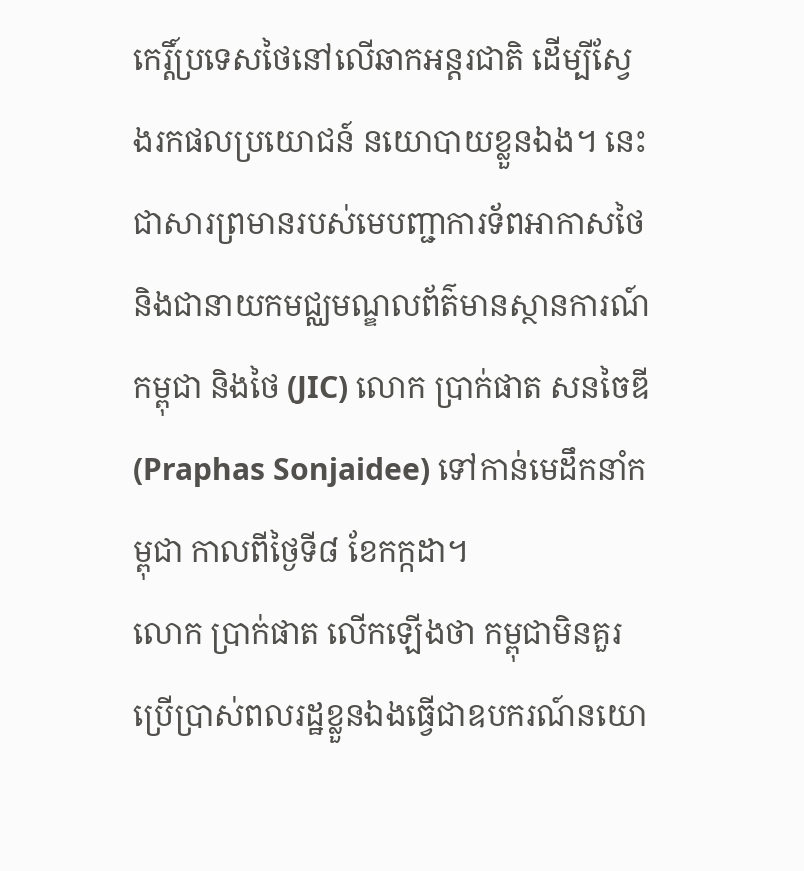កេរ្តិ៍ប្រទេសថៃនៅលើឆាកអន្តរជាតិ ដើម្បីស្វែងរកផលប្រយោជន៍ នយោបាយខ្លួនឯង។ នេះជាសារព្រមានរបស់មេបញ្ជាការទ័ពអាកាសថៃ និងជានាយកមជ្ឈមណ្ឌលព័ត៌មានស្ថានការណ៍កម្ពុជា និងថៃ (JIC) លោក ប្រាក់ផាត សនចៃឌី (Praphas Sonjaidee) ទៅកាន់មេដឹកនាំកម្ពុជា កាលពីថ្ងៃទី៨ ខែកក្កដា។
លោក ប្រាក់ផាត លើកឡើងថា កម្ពុជាមិនគួរប្រើប្រាស់ពលរដ្ឋខ្លួនឯងធ្វើជាឧបករណ៍នយោ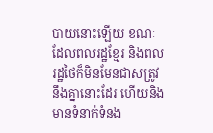បាយនោះឡើយ ខណៈដែលពលរដ្ឋខ្មែរ និងពលរដ្ឋថៃក៏មិនមែនជាសត្រូវនឹងគ្នានោះដែរ ហើយនិងមានទំនាក់ទំនង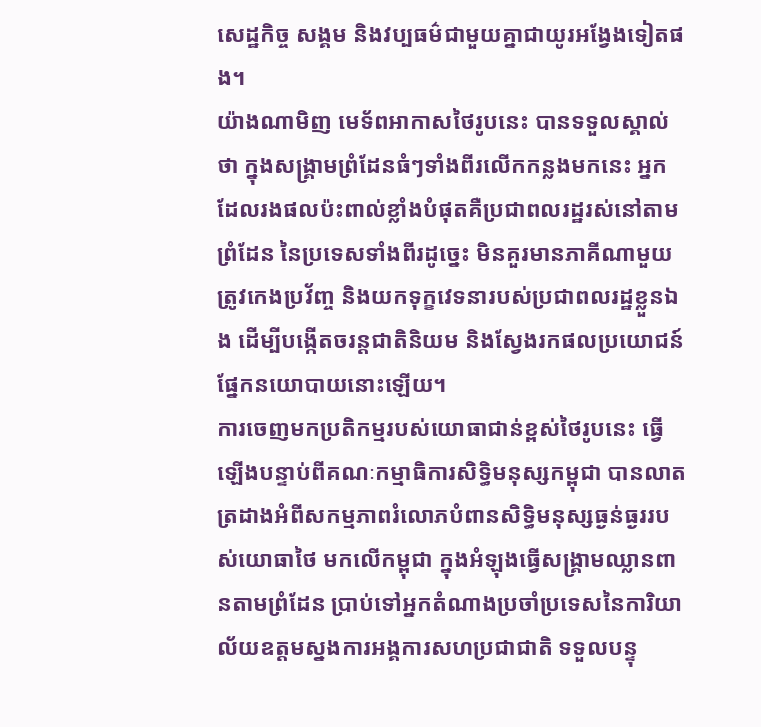សេដ្ឋកិច្ច សង្គម និងវប្បធម៌ជាមួយគ្នាជាយូរអង្វែងទៀតផង។
យ៉ាងណាមិញ មេទ័ពអាកាសថៃរូបនេះ បានទទួលស្គាល់ថា ក្នុងសង្គ្រាមព្រំដែនធំៗទាំងពីរលើកកន្លងមកនេះ អ្នកដែលរងផលប៉ះពាល់ខ្លាំងបំផុតគឺប្រជាពលរដ្ឋរស់នៅតាមព្រំដែន នៃប្រទេសទាំងពីរដូច្នេះ មិនគួរមានភាគីណាមួយ ត្រូវកេងប្រវ័ញ្ច និងយកទុក្ខវេទនារបស់ប្រជាពលរដ្ឋខ្លួនឯង ដើម្បីបង្កើតចរន្តជាតិនិយម និងស្វែងរកផលប្រយោជន៍ផ្នែកនយោបាយនោះឡើយ។
ការចេញមកប្រតិកម្មរបស់យោធាជាន់ខ្ពស់ថៃរូបនេះ ធ្វើឡើងបន្ទាប់ពីគណៈកម្មាធិការសិទ្ធិមនុស្សកម្ពុជា បានលាតត្រដាងអំពីសកម្មភាពរំលោភបំពានសិទ្ធិមនុស្សធ្ងន់ធ្ងររបស់យោធាថៃ មកលើកម្ពុជា ក្នុងអំឡុងធ្វើសង្គ្រាមឈ្លានពានតាមព្រំដែន ប្រាប់ទៅអ្នកតំណាងប្រចាំប្រទេសនៃការិយាល័យឧត្ដមស្នងការអង្គការសហប្រជាជាតិ ទទួលបន្ទុ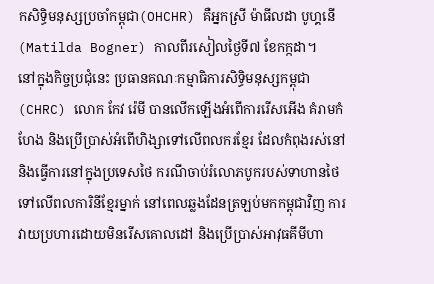កសិទ្ធិមនុស្សប្រចាំកម្ពុជា(OHCHR) គឺអ្នកស្រី ម៉ាធីលដា បូហ្គនើ (Matilda Bogner) កាលពីរសៀលថ្ងៃទី៧ ខែកក្កដា។
នៅក្នុងកិច្ចប្រជុំនេះ ប្រធានគណៈកម្មាធិការសិទ្ធិមនុស្សកម្ពុជា (CHRC) លោក កែវ រ៉េមី បានលើកឡើងអំពើការរើសអើង គំរាមកំហែង និងប្រើប្រាស់អំពើហិង្សាទៅលើពលករខ្មែរ ដែលកំពុងរស់នៅ និងធ្វើការនៅក្នុងប្រទេសថៃ ករណីចាប់រំលោភបូករបស់ទាហានថៃទៅលើពលការិនីខ្មែរម្នាក់ នៅពេលឆ្លងដែនត្រឡប់មកកម្ពុជាវិញ ការវាយប្រហារដោយមិនរើសគោលដៅ និងប្រើប្រាស់អាវុធគីមីហា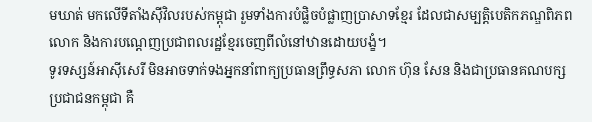មឃាត់ មកលើទីតាំងស៊ីវិលរបស់កម្ពុជា រួមទាំងការបំផ្លិចបំផ្លាញប្រាសាទខ្មែរ ដែលជាសម្បត្តិបេតិកភណ្ឌពិភពលោក និងការបណ្ដេញប្រជាពលរដ្ឋខ្មែរចេញពីលំនៅឋានដោយបង្ខំ។
ទូរទស្សន៍អាស៊ីសេរី មិនអាចទាក់ទងអ្នកនាំពាក្យប្រធានព្រឹទ្ធសភា លោក ហ៊ុន សែន និងជាប្រធានគណបក្សប្រជាជនកម្ពុជា គឺ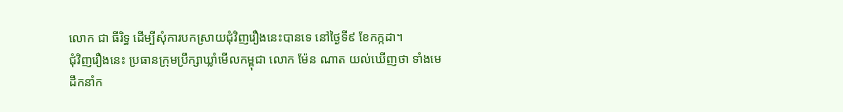លោក ជា ធីរិទ្ធ ដើម្បីសុំការបកស្រាយជុំវិញរឿងនេះបានទេ នៅថ្ងៃទី៩ ខែកក្កដា។
ជុំវិញរឿងនេះ ប្រធានក្រុមប្រឹក្សាឃ្លាំមើលកម្ពុជា លោក ម៉ែន ណាត យល់ឃើញថា ទាំងមេដឹកនាំក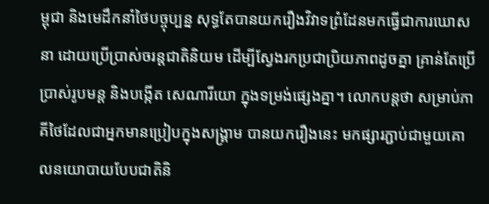ម្ពុជា និងមេដឹកនាំថៃបច្ចុប្បន្ន សុទ្ធតែបានយករឿងវិវាទព្រំដែនមកធ្វើជាការឃោសនា ដោយប្រើប្រាស់ចរន្តជាតិនិយម ដើម្បីស្វែងរកប្រជាប្រិយភាពដូចគ្នា គ្រាន់តែប្រើប្រាស់រូបមន្ត និងបង្កើត សេណារីយោ ក្នុងទម្រង់ផ្សេងគ្នា។ លោកបន្តថា សម្រាប់ភាគីថៃដែលជាអ្នកមានប្រៀបក្នុងសង្គ្រាម បានយករឿងនេះ មកផ្សារភ្ជាប់ជាមួយគោលនយោបាយបែបជាតិនិ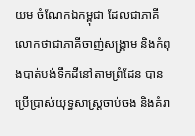យម ចំណែកឯកម្ពុជា ដែលជាភាគីលោកថាជាភាគីចាញ់សង្គ្រាម និងកំពុងបាត់បង់ទឹកដីនៅតាមព្រំដែន បានប្រើប្រាស់យុទ្ធសាស្ត្រចាប់ចង និងគំរា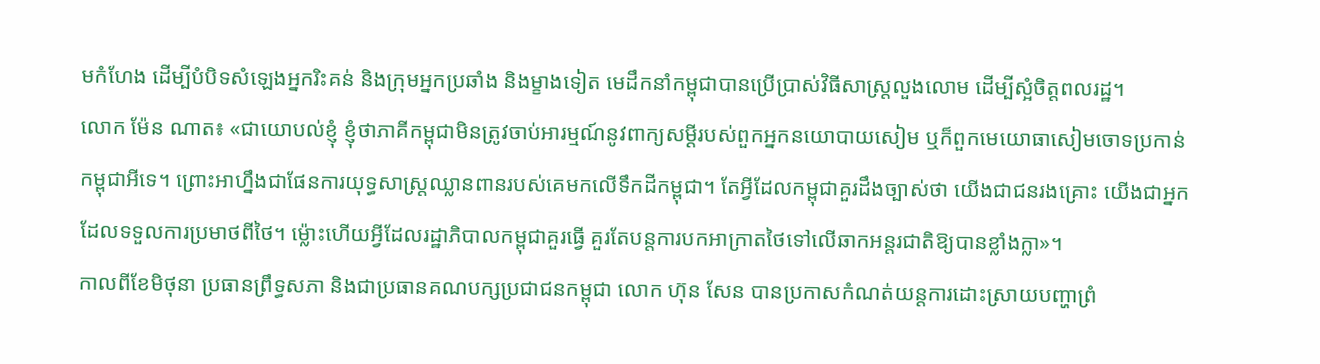មកំហែង ដើម្បីបំបិទសំឡេងអ្នករិះគន់ និងក្រុមអ្នកប្រឆាំង និងម្ខាងទៀត មេដឹកនាំកម្ពុជាបានប្រើប្រាស់វិធីសាស្ត្រលួងលោម ដើម្បីស្អំចិត្តពលរដ្ឋ។
លោក ម៉ែន ណាត៖ «ជាយោបល់ខ្ញុំ ខ្ញុំថាភាគីកម្ពុជាមិនត្រូវចាប់អារម្មណ៍នូវពាក្យសម្ដីរបស់ពួកអ្នកនយោបាយសៀម ឬក៏ពួកមេយោធាសៀមចោទប្រកាន់កម្ពុជាអីទេ។ ព្រោះអាហ្នឹងជាផែនការយុទ្ធសាស្ត្រឈ្លានពានរបស់គេមកលើទឹកដីកម្ពុជា។ តែអ្វីដែលកម្ពុជាគួរដឹងច្បាស់ថា យើងជាជនរងគ្រោះ យើងជាអ្នកដែលទទួលការប្រមាថពីថៃ។ ម្ល៉ោះហើយអ្វីដែលរដ្ឋាភិបាលកម្ពុជាគួរធ្វើ គួរតែបន្តការបកអាក្រាតថៃទៅលើឆាកអន្តរជាតិឱ្យបានខ្លាំងក្លា»។
កាលពីខែមិថុនា ប្រធានព្រឹទ្ធសភា និងជាប្រធានគណបក្សប្រជាជនកម្ពុជា លោក ហ៊ុន សែន បានប្រកាសកំណត់យន្តការដោះស្រាយបញ្ហាព្រំ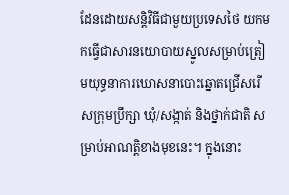ដែនដោយសន្តិវិធីជាមួយប្រទេសថៃ យកមកធ្វើជាសារនយោបាយស្នូលសម្រាប់ត្រៀមយុទ្ធនាការឃោសនាបោះឆ្នោតជ្រើសរើសក្រុមប្រឹក្សា ឃុំ/សង្កាត់ និងថ្នាក់ជាតិ សម្រាប់អាណត្តិខាងមុខនេះ។ ក្នុងនោះ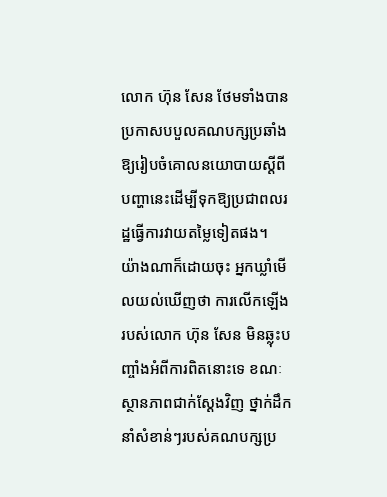លោក ហ៊ុន សែន ថែមទាំងបានប្រកាសបបួលគណបក្សប្រឆាំង ឱ្យរៀបចំគោលនយោបាយស្ដីពីបញ្ហានេះដើម្បីទុកឱ្យប្រជាពលរដ្ឋធ្វើការវាយតម្លៃទៀតផង។
យ៉ាងណាក៏ដោយចុះ អ្នកឃ្លាំមើលយល់ឃើញថា ការលើកឡើងរបស់លោក ហ៊ុន សែន មិនឆ្លុះបញ្ចាំងអំពីការពិតនោះទេ ខណៈស្ថានភាពជាក់ស្ដែងវិញ ថ្នាក់ដឹកនាំសំខាន់ៗរបស់គណបក្សប្រ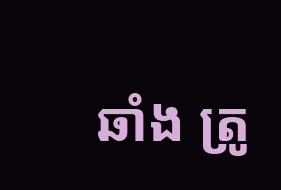ឆាំង ត្រូ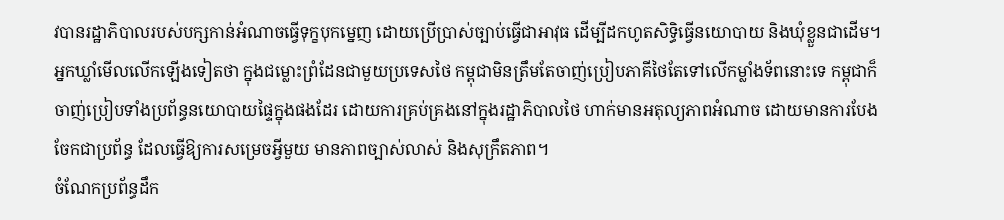វបានរដ្ឋាភិបាលរបស់បក្សកាន់អំណាចធ្វើទុក្ខបុកម្នេញ ដោយប្រើប្រាស់ច្បាប់ធ្វើជាអាវុធ ដើម្បីដកហូតសិទ្ធិធ្វើនយោបាយ និងឃុំខ្លួនជាដើម។
អ្នកឃ្លាំមើលលើកឡើងទៀតថា ក្នុងជម្លោះព្រំដែនជាមួយប្រទេសថៃ កម្ពុជាមិនត្រឹមតែចាញ់ប្រៀបភាគីថៃតែទៅលើកម្លាំងទ័ពនោះទេ កម្ពុជាក៏ចាញ់ប្រៀបទាំងប្រព័ន្ធនយោបាយផ្ទៃក្នុងផងដែរ ដោយការគ្រប់គ្រងនៅក្នុងរដ្ឋាភិបាលថៃ ហាក់មានអតុល្យភាពអំណាច ដោយមានការបែងចែកជាប្រព័ន្ធ ដែលធ្វើឱ្យការសម្រេចអ្វីមួយ មានភាពច្បាស់លាស់ និងសុក្រឹតភាព។
ចំណែកប្រព័ន្ធដឹក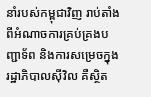នាំរបស់កម្ពុជាវិញ រាប់តាំងពីអំណាចការគ្រប់គ្រងបញ្ជាទ័ព និងការសម្រេចក្នុងរដ្ឋាភិបាលស៊ីវិល គឺស្ថិត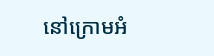នៅក្រោមអំ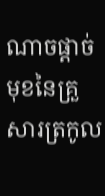ណាចផ្ដាច់មុខនៃគ្រួសារត្រកូល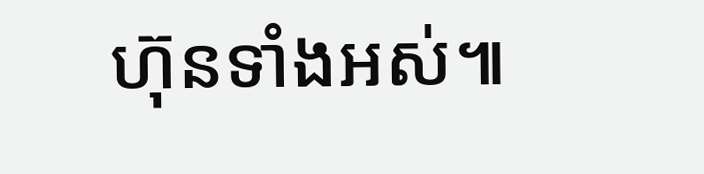ហ៊ុនទាំងអស់៕